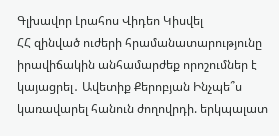Գլխավոր Լրահոս Վիդեո Կիսվել
ՀՀ զինված ուժերի հրամանատարությունը իրավիճակին անհամարժեք որոշումներ է կայացրել․ Ավետիք Քերոբյան Ինչպե՞ս կառավարել հանուն ժողովրդի. երկպալատ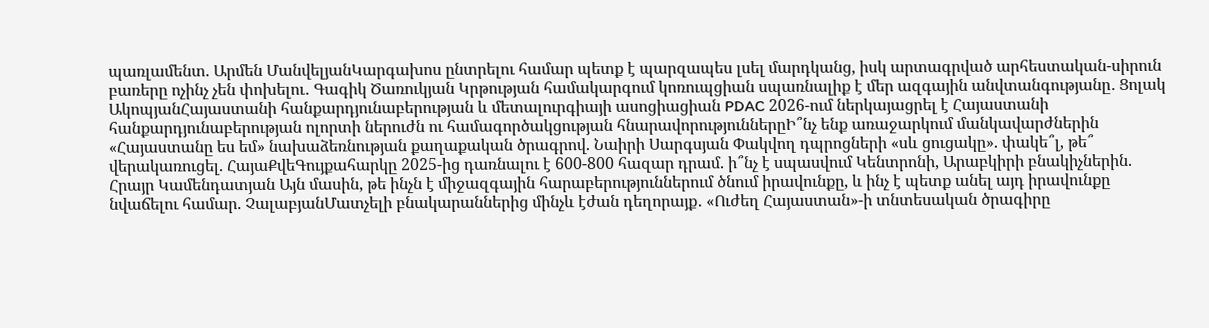պառլամենտ. Արմեն ՄանվելյանԿարգախոս ընտրելու համար պետք է պարզապես լսել մարդկանց, իսկ արտագրված արհեստական-սիրուն բառերը ոչինչ չեն փոխելու․ Գագիկ Ծառուկյան Կրթության համակարգում կոռուպցիան սպառնալիք է մեր ազգային անվտանգությանը․ Ցոլակ ԱկոպյանՀայաստանի հանքարդյունաբերության և մետալուրգիայի ասոցիացիան PDAC 2026-ում ներկայացրել է Հայաստանի հանքարդյունաբերության ոլորտի ներուժն ու համագործակցության հնարավորություններըԻ՞նչ ենք առաջարկում մանկավարժներին «Հայաստանը ես եմ» նախաձեռնության քաղաքական ծրագրով. Նաիրի Սարգսյան Փակվող դպրոցների «սև ցուցակը». փակե՞լ, թե՞ վերակառուցել. ՀայաՔվեԳույքահարկը 2025-ից դառնալու է 600-800 հազար դրամ. ի՞նչ է սպասվում Կենտրոնի, Արաբկիրի բնակիչներին. Հրայր Կամենդատյան Այն մասին, թե ինչն է միջազգային հարաբերություններում ծնում իրավունքը, և ինչ է պետք անել այդ իրավունքը նվաճելու համար. ՉալաբյանՄատչելի բնակարաններից մինչև էժան դեղորայք․ «Ուժեղ Հայաստան»-ի տնտեսական ծրագիրը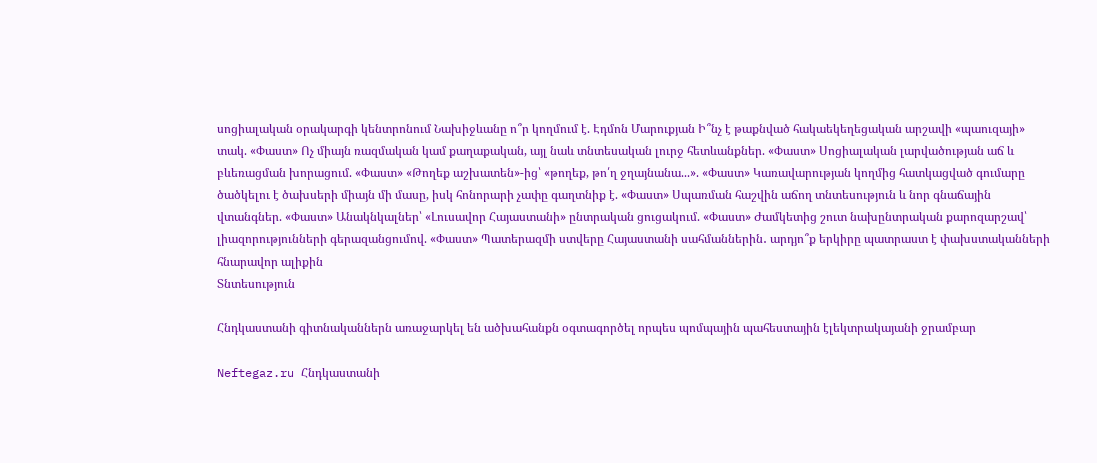սոցիալական օրակարգի կենտրոնում Նախիջևանը ո՞ր կողմում է. Էդմոն Մարուքյան Ի՞նչ է թաքնված հակաեկեղեցական արշավի «պաուզայի» տակ. «Փաստ» Ոչ միայն ռազմական կամ քաղաքական, այլ նաև տնտեսական լուրջ հետևանքներ. «Փաստ» Սոցիալական լարվածության աճ և բևեռացման խորացում. «Փաստ» «Թողեք աշխատեն»-ից՝ «թողեք, թո՛ղ ջղայնանա...». «Փաստ» Կառավարության կողմից հատկացված գումարը ծածկելու է ծախսերի միայն մի մասը, իսկ հոնորարի չափը գաղտնիք է. «Փաստ» Սպառման հաշվին աճող տնտեսություն և նոր գնաճային վտանգներ. «Փաստ» Անակնկալներ՝ «Լուսավոր Հայաստանի» ընտրական ցուցակում. «Փաստ» Ժամկետից շուտ նախընտրական քարոզարշավ՝ լիազորությունների գերազանցումով. «Փաստ» Պատերազմի ստվերը Հայաստանի սահմաններին․ արդյո՞ք երկիրը պատրաստ է փախստականների հնարավոր ալիքին
Տնտեսություն

Հնդկաստանի գիտնականներն առաջարկել են ածխահանքն օգտագործել որպես պոմպային պահեստային էլեկտրակայանի ջրամբար

Neftegaz.ru Հնդկաստանի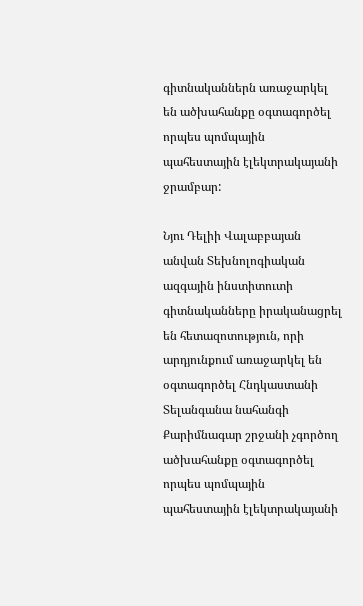գիտնականներն առաջարկել են ածխահանքը օգտագործել որպես պոմպային պահեստային էլեկտրակայանի ջրամբար:

Նյու Դելիի Վալաբբայան անվան Տեխնոլոգիական ազգային ինստիտուտի գիտնականները իրականացրել են հետազոտություն, որի արդյունքում առաջարկել են օգտագործել Հնդկաստանի Տելանգանա նահանգի Քարիմնագար շրջանի չգործող ածխահանքը օգտագործել որպես պոմպային պահեստային էլեկտրակայանի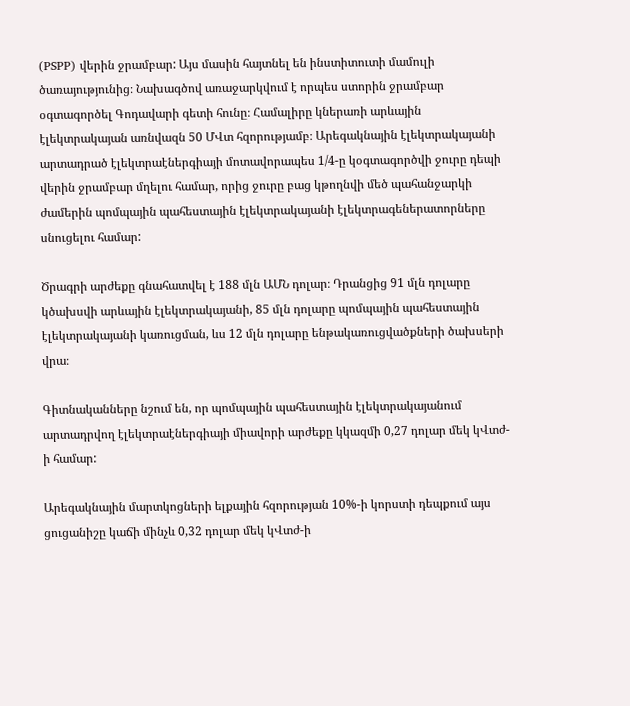(PSPP) վերին ջրամբար: Այս մասին հայտնել են ինստիտուտի մամուլի ծառայությունից։ Նախագծով առաջարկվում է որպես ստորին ջրամբար օգտագործել Գոդավարի գետի հունը։ Համալիրը կներառի արևային էլեկտրակայան առնվազն 50 ՄՎտ հզորությամբ։ Արեգակնային էլեկտրակայանի արտադրած էլեկտրաէներգիայի մոտավորապես 1/4-ը կօգտագործվի ջուրը դեպի վերին ջրամբար մղելու համար, որից ջուրը բաց կթողնվի մեծ պահանջարկի ժամերին պոմպային պահեստային էլեկտրակայանի էլեկտրագեներատորները սնուցելու համար:

Ծրագրի արժեքը գնահատվել է 188 մլն ԱՄՆ դոլար։ Դրանցից 91 մլն դոլարը կծախսվի արևային էլեկտրակայանի, 85 մլն դոլարը պոմպային պահեստային էլեկտրակայանի կառուցման, ևս 12 մլն դոլարը ենթակառուցվածքների ծախսերի վրա։

Գիտնականները նշում են, որ պոմպային պահեստային էլեկտրակայանում արտադրվող էլեկտրաէներգիայի միավորի արժեքը կկազմի 0,27 դոլար մեկ կՎտժ-ի համար:

Արեգակնային մարտկոցների ելքային հզորության 10%-ի կորստի դեպքում այս ցուցանիշը կաճի մինչև 0,32 դոլար մեկ կՎտժ-ի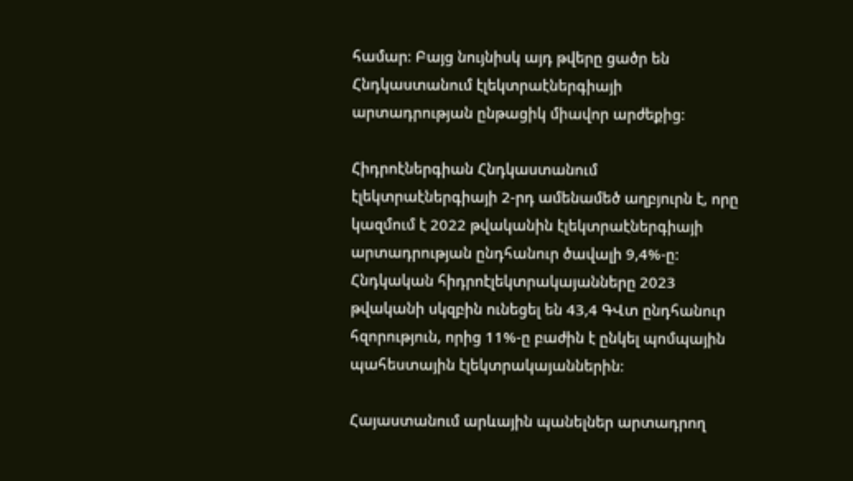համար։ Բայց նույնիսկ այդ թվերը ցածր են Հնդկաստանում էլեկտրաէներգիայի արտադրության ընթացիկ միավոր արժեքից:

Հիդրոէներգիան Հնդկաստանում էլեկտրաէներգիայի 2-րդ ամենամեծ աղբյուրն է, որը կազմում է 2022 թվականին էլեկտրաէներգիայի արտադրության ընդհանուր ծավալի 9,4%-ը: Հնդկական հիդրոէլեկտրակայանները 2023 թվականի սկզբին ունեցել են 43,4 ԳՎտ ընդհանուր հզորություն, որից 11%-ը բաժին է ընկել պոմպային պահեստային էլեկտրակայաններին։

Հայաստանում արևային պանելներ արտադրող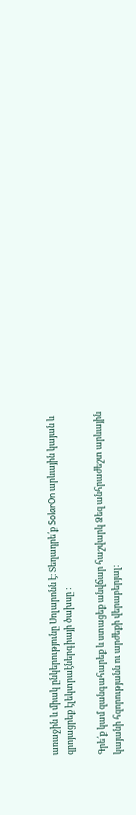առաջին և միակ ընկերությունը Սոլարոնն է։ Տեղադրե՛ք SolarOn արևային կայան և զրոյացրեք էլեկտրաէներգիայի ծախսը :

Գրե՛ք կամ զանգահարեք և ստացեք անվճար հաշվարկ Ձեզ անհրաժեշտ արևային կայանի հզորությանն ու արժեքի վերաբերյալ։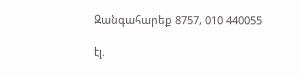Զանգահարեք 8757, 010 440055

էլ.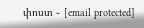փոստ ֊ [email protected]